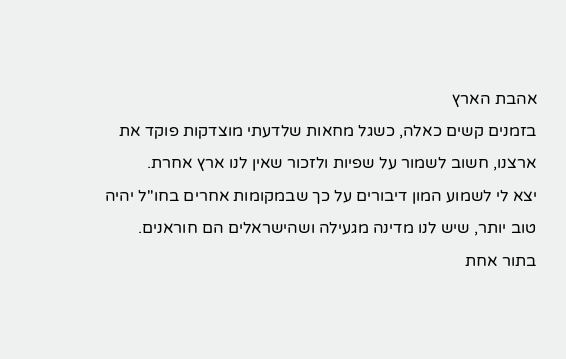אהבת הארץ
בזמנים קשים כאלה, כשגל מחאות שלדעתי מוצדקות פוקד את ארצנו, חשוב לשמור על שפיות ולזכור שאין לנו ארץ אחרת.
יצא לי לשמוע המון דיבורים על כך שבמקומות אחרים בחו''ל יהיה טוב יותר, שיש לנו מדינה מגעילה ושהישראלים הם חוראנים.
בתור אחת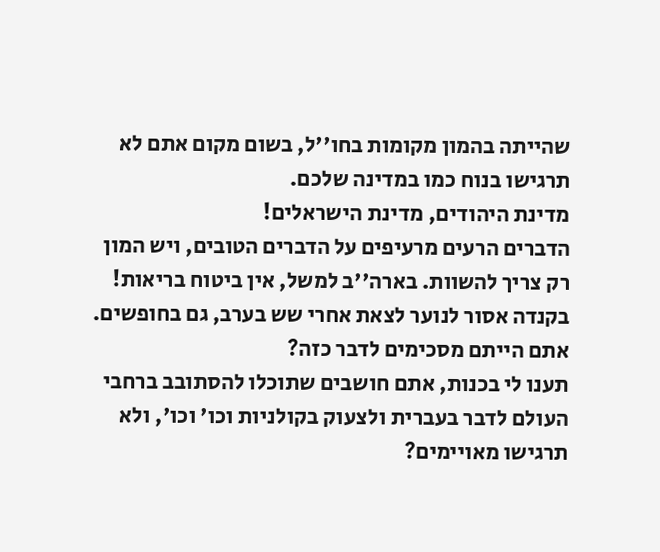שהייתה בהמון מקומות בחו''ל, בשום מקום אתם לא תרגישו בנוח כמו במדינה שלכם.
מדינת היהודים, מדינת הישראלים!
הדברים הרעים מרעיפים על הדברים הטובים, ויש המון רק צריך להשוות. בארה''ב למשל, אין ביטוח בריאות!
בקנדה אסור לנוער לצאת אחרי שש בערב, גם בחופשים. אתם הייתם מסכימים לדבר כזה?
תענו לי בכנות, אתם חושבים שתוכלו להסתובב ברחבי העולם לדבר בעברית ולצעוק בקולניות וכו' וכו', ולא תרגישו מאויימים?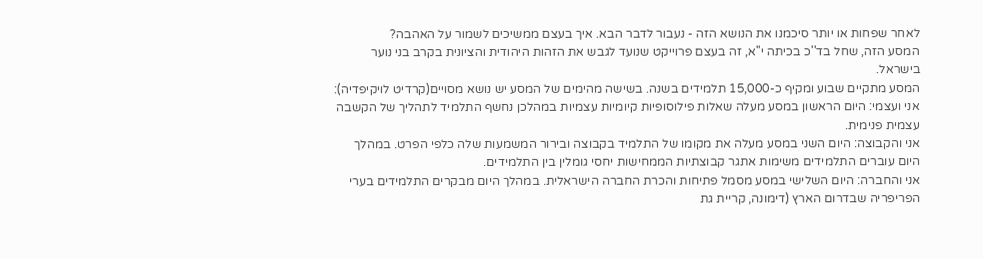לאחר שפחות או יותר סיכמנו את הנושא הזה - נעבור לדבר הבא. איך בעצם ממשיכים לשמור על האהבה?
המסע הזה, שחל בד''כ בכיתה י''א, זה בעצם פרוייקט שנועד לגבש את הזהות היהודית והציונית בקרב בני נוער בישראל.
המסע מתקיים שבוע ומקיף כ-15,000 תלמידים בשנה. בשישה מהימים של המסע יש נושא מסויים(קרדיט לויקיפדיה):
אני ועצמי: היום הראשון במסע מעלה שאלות פילוסופיות קיומיות עצמיות במהלכן נחשף התלמיד לתהליך של הקשבה עצמית פנימית.
אני והקבוצה: היום השני במסע מעלה את מקומו של התלמיד בקבוצה ובירור המשמעות שלה כלפי הפרט. במהלך היום עוברים התלמידים משימות אתגר קבוצתיות הממחישות יחסי גומלין בין התלמידים.
אני והחברה: היום השלישי במסע מסמל פתיחות והכרת החברה הישראלית. במהלך היום מבקרים התלמידים בערי הפריפריה שבדרום הארץ (דימונה, קריית גת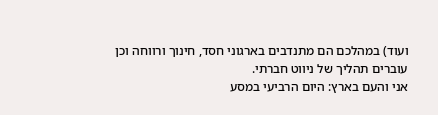ועוד) במהלכם הם מתנדבים בארגוני חסד, חינוך ורווחה וכן עוברים תהליך של ניווט חברתי.
אני והעם בארץ: היום הרביעי במסע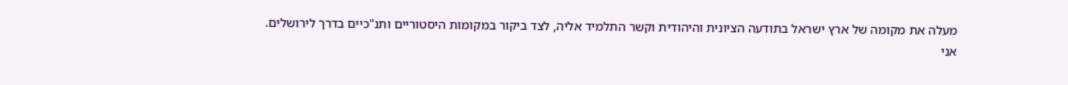מעלה את מקומה של ארץ ישראל בתודעה הציונית והיהודית וקשר התלמיד אליה, לצד ביקור במקומות היסטוריים ותנ"כיים בדרך לירושלים.
אני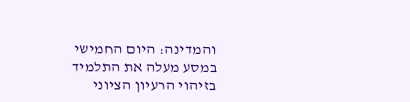והמדינה: היום החמישי במסע מעלה את התלמיד בזיהוי הרעיון הציוני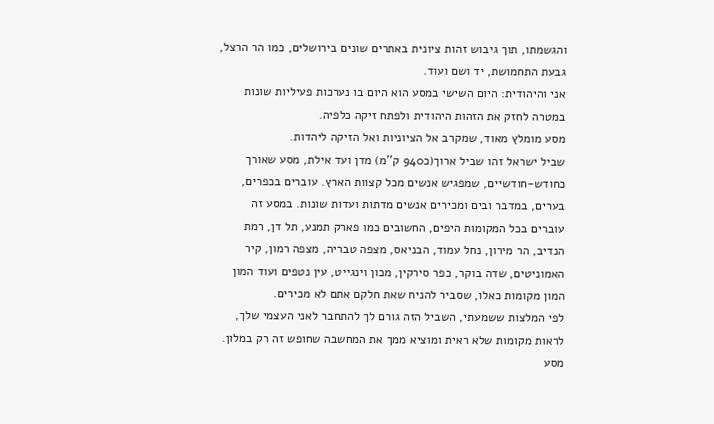והגשמתו, תוך גיבוש זהות ציונית באתרים שונים בירושלים, כמו הר הרצל, גבעת התחמושת, יד ושם ועוד.
אני והיהודית: היום השישי במסע הוא היום בו נערכות פעיליות שונות במטרה לחזק את הזהות היהודית ולפתח זיקה כלפיה.
מסע מומלץ מאוד, שמקרב אל הציוניות ואל הזיקה ליהדות.
שביל ישראל זהו שביל ארוך(כ940 ק''מ) מדן ועד אילת, מסע שאורך כחודש-חודשיים, שמפגיש אנשים מכל קצוות הארץ. עוברים בכפרים, בערים, במדבר ובים ומכירים אנשים מדתות ועדות שונות. במסע זה עוברים בכל המקומות היפים, החשובים כמו פארק תמנע, תל דן, רמת הנדיב, הר מירון, נחל עמוד, הבניאס, מצפה טבריה, מצפה רמון, קיר האמוניטים, שדה בוקר, כפר סירקין, מכון וינגייט, עין נטפים ועוד המון המון מקומות כאלו, שסביר להניח שאת חלקם אתם לא מכירים.
לפי המלצות ששמעתי, השביל הזה גורם לך להתחבר לאני העצמי שלך, לראות מקומות שלא ראית ומוציא ממך את המחשבה שחופש זה רק במלון. מסע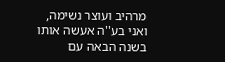מרהיב ועוצר נשימה, ואני בע''ה אעשה אותו בשנה הבאה עם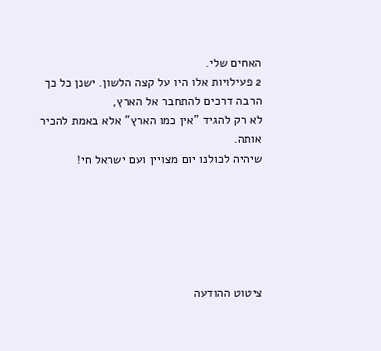האחים שלי.
2 פעילויות אלו היו על קצה הלשון. ישנן כל כך הרבה דרכים להתחבר אל הארץ,
לא רק להגיד "אין כמו הארץ" אלא באמת להכיר אותה.
שיהיה לכולנו יום מצויין ועם ישראל חי!






ציטוט ההודעה